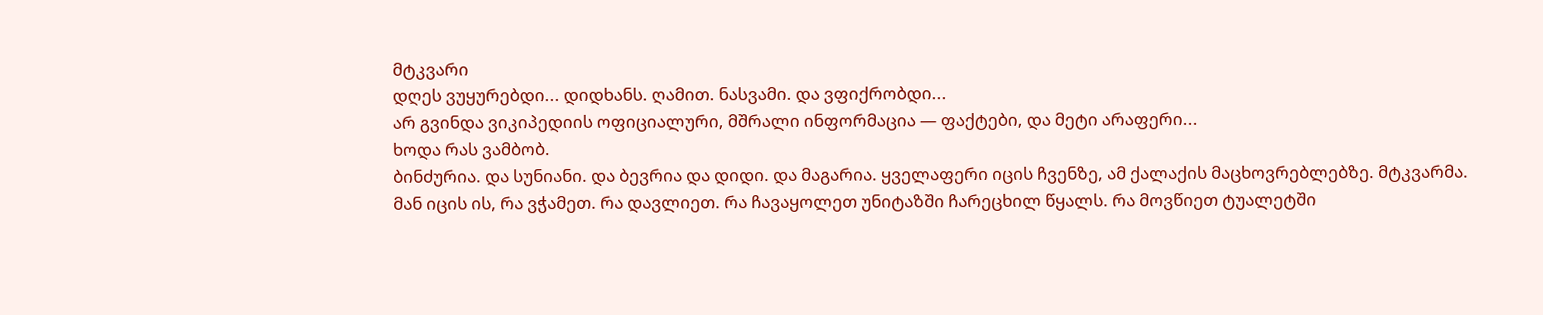მტკვარი
დღეს ვუყურებდი... დიდხანს. ღამით. ნასვამი. და ვფიქრობდი...
არ გვინდა ვიკიპედიის ოფიციალური, მშრალი ინფორმაცია — ფაქტები, და მეტი არაფერი...
ხოდა რას ვამბობ.
ბინძურია. და სუნიანი. და ბევრია და დიდი. და მაგარია. ყველაფერი იცის ჩვენზე, ამ ქალაქის მაცხოვრებლებზე. მტკვარმა.
მან იცის ის, რა ვჭამეთ. რა დავლიეთ. რა ჩავაყოლეთ უნიტაზში ჩარეცხილ წყალს. რა მოვწიეთ ტუალეტში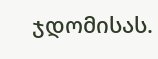ჯდომისას.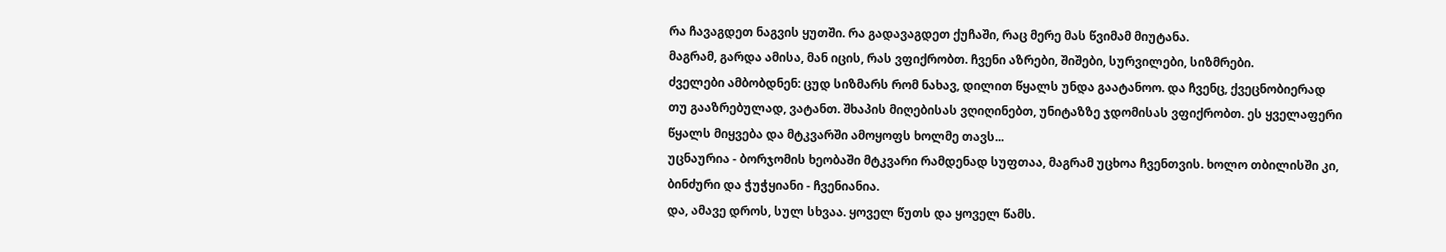რა ჩავაგდეთ ნაგვის ყუთში. რა გადავაგდეთ ქუჩაში, რაც მერე მას წვიმამ მიუტანა.
მაგრამ, გარდა ამისა, მან იცის, რას ვფიქრობთ. ჩვენი აზრები, შიშები, სურვილები, სიზმრები.
ძველები ამბობდნენ: ცუდ სიზმარს რომ ნახავ, დილით წყალს უნდა გაატანოო. და ჩვენც, ქვეცნობიერად თუ გააზრებულად, ვატანთ. შხაპის მიღებისას ვღიღინებთ, უნიტაზზე ჯდომისას ვფიქრობთ. ეს ყველაფერი წყალს მიყვება და მტკვარში ამოყოფს ხოლმე თავს...
უცნაურია - ბორჯომის ხეობაში მტკვარი რამდენად სუფთაა, მაგრამ უცხოა ჩვენთვის. ხოლო თბილისში კი, ბინძური და ჭუჭყიანი - ჩვენიანია.
და, ამავე დროს, სულ სხვაა. ყოველ წუთს და ყოველ წამს.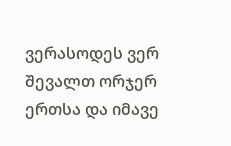ვერასოდეს ვერ შევალთ ორჯერ ერთსა და იმავე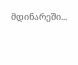მდინარეში...